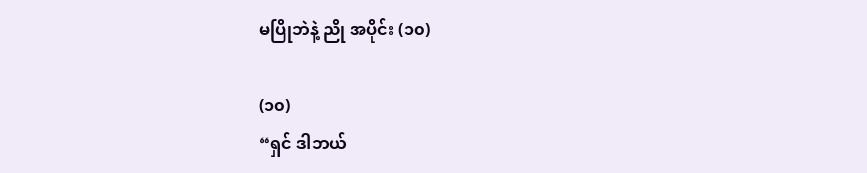မပြိုဘဲနဲ့ ညို အပိုင်း (၁၀)

(၁၀)
“ရှင် ဒါဘယ်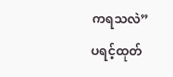ကရသလဲ”
ပရင့်ထုတ်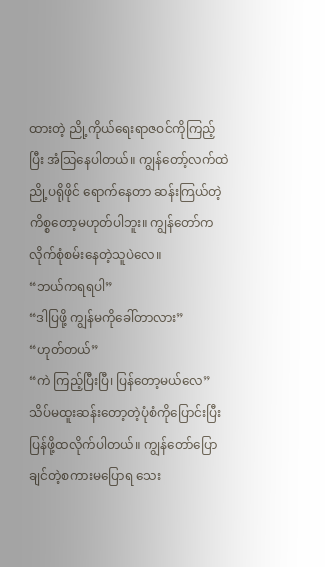ထားတဲ့ ညို့ကိုယ်ရေးရာဇဝင်ကိုကြည့်ပြီး အံသြနေပါတယ်။ ကျွန်တော့်လက်ထဲညို့ပရိုဖိုင် ရောက်နေတာ ဆန်းကြယ်တဲ့ကိစ္စတော့မဟုတ်ပါဘူး။ ကျွန်တော်ကလိုက်စုံစမ်းနေတဲ့သူပဲလေ။
“ဘယ်ကရရပါ”
“ဒါပြဖို့ ကျွန်မကိုခေါ်တာလား”
“ဟုတ်တယ်”
“ကဲ ကြည့်ပြီးပြီ၊ ပြန်တော့မယ်လေ”
သိပ်မထူးဆန်းတော့တဲ့ပုံစံကိုပြောင်းပြီး ပြန်ဖို့ထလိုက်ပါတယ်။ ကျွန်တော်ပြောချင်တဲ့စကားမပြောရ သေး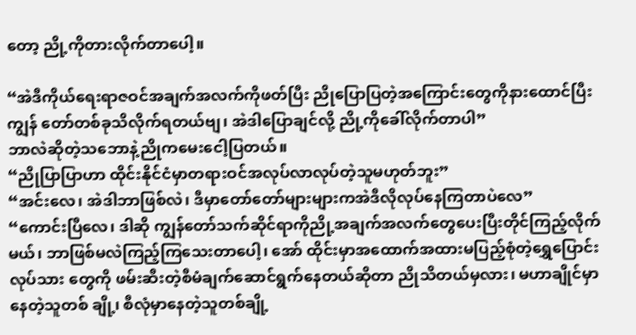တော့ ညို့ကိုတားလိုက်တာပေါ့။

“အဲဒီကိုယ်ရေးရာဇဝင်အချက်အလက်ကိုဖတ်ပြီး ညိုပြောပြတဲ့အကြောင်းတွေကိုနားထောင်ပြီး ကျွန် တော်တစ်ခုသိလိုက်ရတယ်ဗျ၊ အဲဒါပြောချင်လို့ ညို့ကိုခေါ်လိုက်တာပါ”
ဘာလဲဆိုတဲ့သဘောနဲ့ညိုကမေးငေါ့ပြတယ်။
“ညိုပြာပြာဟာ ထိုင်းနိုင်ငံမှာတရားဝင်အလုပ်လာလုပ်တဲ့သူမဟုတ်ဘူး”
“အင်းလေ၊ အဲဒါဘာဖြစ်လဲ၊ ဒီမှာတော်တော်များများကအဲဒီလိုလုပ်နေကြတာပဲလေ”
“ကောင်းပြီလေ၊ ဒါဆို ကျွန်တော်သက်ဆိုင်ရာကိုညို့အချက်အလက်တွေပေးပြီးတိုင်ကြည့်လိုက်မယ်၊ ဘာဖြစ်မလဲကြည့်ကြသေးတာပေါ့၊ အော် ထိုင်းမှာအထောက်အထားမပြည့်စုံတဲ့ရွှေပြောင်းလုပ်သား တွေကို ဖမ်းဆီးတဲ့စီမံချက်ဆောင်ရွက်နေတယ်ဆိုတာ ညိုသိတယ်မှလား၊ မဟာချိုင်မှာနေတဲ့သူတစ် ချို့၊ စီလုံမှာနေတဲ့သူတစ်ချို့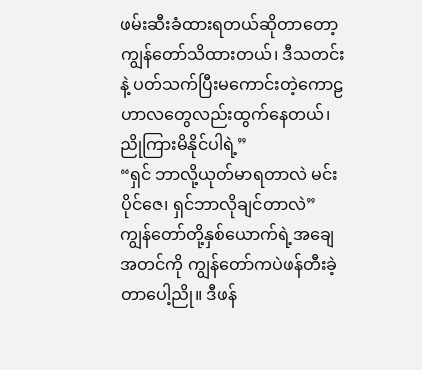ဖမ်းဆီးခံထားရတယ်ဆိုတာတော့ကျွန်တော်သိထားတယ်၊ ဒီသတင်းနဲ့ ပတ်သက်ပြီးမကောင်းတဲ့ကောဠဟာလတွေလည်းထွက်နေတယ်၊ ညိုကြားမိနိုင်ပါရဲ့”
“ရှင် ဘာလို့ယုတ်မာရတာလဲ မင်းပိုင်ဇေ၊ ရှင်ဘာလိုချင်တာလဲ”
ကျွန်တော်တို့နှစ်ယောက်ရဲ့အချေအတင်ကို ကျွန်တော်ကပဲဖန်တီးခဲ့တာပေါ့ညို။ ဒီဖန်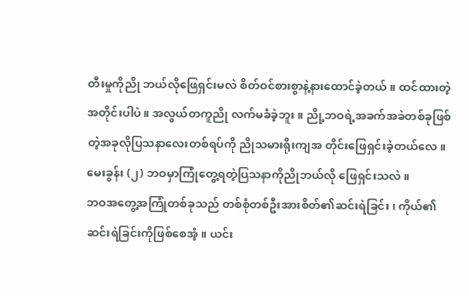တီးမှုကိုညို ဘယ်လိုဖြေရှင်းမလဲ စိတ်ဝင်စားစွာနဲ့နားထောင်ခဲ့တယ်။ ထင်ထားတဲ့အတိုင်းပါပဲ။ အလွယ်တကူညို လက်မခံခဲ့ဘူး။ ညို့ဘဝရဲ့အခက်အခဲတစ်ခုဖြစ်တဲ့အခုလိုပြသနာလေးတစ်ရပ်ကို ညိုသမားရိုးကျအ တိုင်းဖြေရှင်းခဲ့တယ်လေ။
မေးခွန်း (၂) ဘဝမှာကြုံတွေ့ရတဲ့ပြသနာကိုညိုဘယ်လို ဖြေရှင်းသလဲ။
ဘဝအတွေ့အကြုံတစ်ခုသည် တစ်စုံတစ်ဦးအားစိတ်၏ဆင်းရဲခြင်း၊ ကိုယ်၏ဆင်းရဲခြင်းကိုဖြစ်စေအံ့။ ယင်း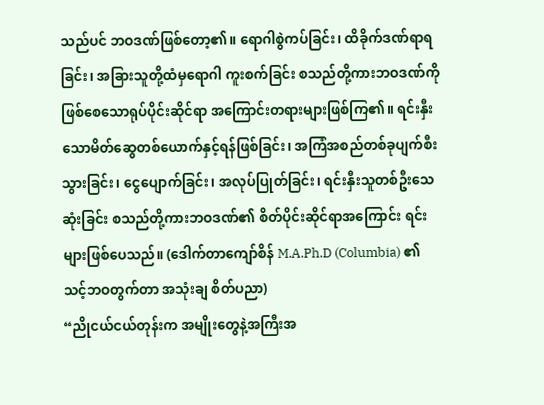သည်ပင် ဘဝဒဏ်ဖြစ်တော့၏။ ရောဂါစွဲကပ်ခြင်း၊ ထိခိုက်ဒဏ်ရာရခြင်း၊ အခြားသူတို့ထံမှရောဂါ ကူးစက်ခြင်း စသည်တို့ကားဘဝဒဏ်ကိုဖြစ်စေသောရုပ်ပိုင်းဆိုင်ရာ အကြောင်းတရားများဖြစ်ကြ၏။ ရင်းနှီးသောမိတ်ဆွေတစ်ယောက်နှင့်ရန်ဖြစ်ခြင်း၊ အကြံအစည်တစ်ခုပျက်စီးသွားခြင်း၊ ငွေပျောက်ခြင်း၊ အလုပ်ပြုတ်ခြင်း၊ ရင်းနှီးသူတစ်ဦးသေဆုံးခြင်း စသည်တို့ကားဘဝဒဏ်၏ စိတ်ပိုင်းဆိုင်ရာအကြောင်း ရင်းများဖြစ်ပေသည်။ (ဒေါက်တာကျော်စိန် M.A.Ph.D (Columbia) ၏ သင့်ဘဝတွက်တာ အသုံးချ စိတ်ပညာ)
“ညိုငယ်ငယ်တုန်းက အမျိုးတွေနဲ့အကြီးအ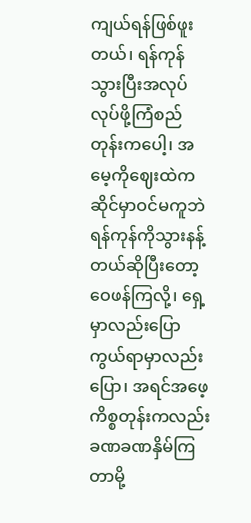ကျယ်ရန်ဖြစ်ဖူးတယ်၊ ရန်ကုန်သွားပြီးအလုပ်လုပ်ဖို့ကြံစည် တုန်းကပေါ့၊ အမေ့ကိုဈေးထဲကဆိုင်မှာဝင်မကူဘဲ ရန်ကုန်ကိုသွားနန့်တယ်ဆိုပြီးတော့ဝေဖန်ကြလို့၊ ရှေ့မှာလည်းပြောကွယ်ရာမှာလည်းပြော၊ အရင်အဖေ့ကိစ္စတုန်းကလည်းခဏခဏနှိမ်ကြတာမို့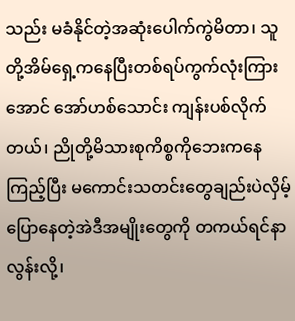သည်း မခံနိုင်တဲ့အဆုံးပေါက်ကွဲမိတာ၊ သူတို့အိမ်ရှေ့ကနေပြီးတစ်ရပ်ကွက်လုံးကြားအောင် အော်ဟစ်သောင်း ကျန်းပစ်လိုက်တယ်၊ ညိုတို့မိသားစုကိစ္စကိုဘေးကနေကြည့်ပြီး မကောင်းသတင်းတွေချည်းပဲလှိမ့် ပြောနေတဲ့အဲဒီအမျိုးတွေကို တကယ်ရင်နာလွန်းလို့၊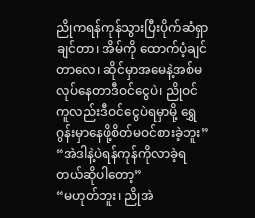ညိုကရန်ကုန်သွားပြီးပိုက်ဆံရှာချင်တာ၊ အိမ်ကို ထောက်ပံ့ချင်တာလေ၊ ဆိုင်မှာအမေနဲ့အစ်မလုပ်နေတာဒီဝင်ငွေပဲ၊ ညိုဝင်ကူလည်းဒီဝင်ငွေပဲရမှာမို့ ရွှေဂွန်းမှာနေဖို့စိတ်မဝင်စားခဲ့ဘူး”
“အဲဒါနဲ့ပဲရန်ကုန်ကိုလာခဲ့ရတယ်ဆိုပါတော့”
“မဟုတ်ဘူး၊ ညိုအဲ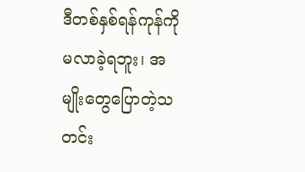ဒီတစ်နှစ်ရန်ကုန်ကိုမလာခဲ့ရဘူး၊ အမျိုးတွေပြောတဲ့သတင်း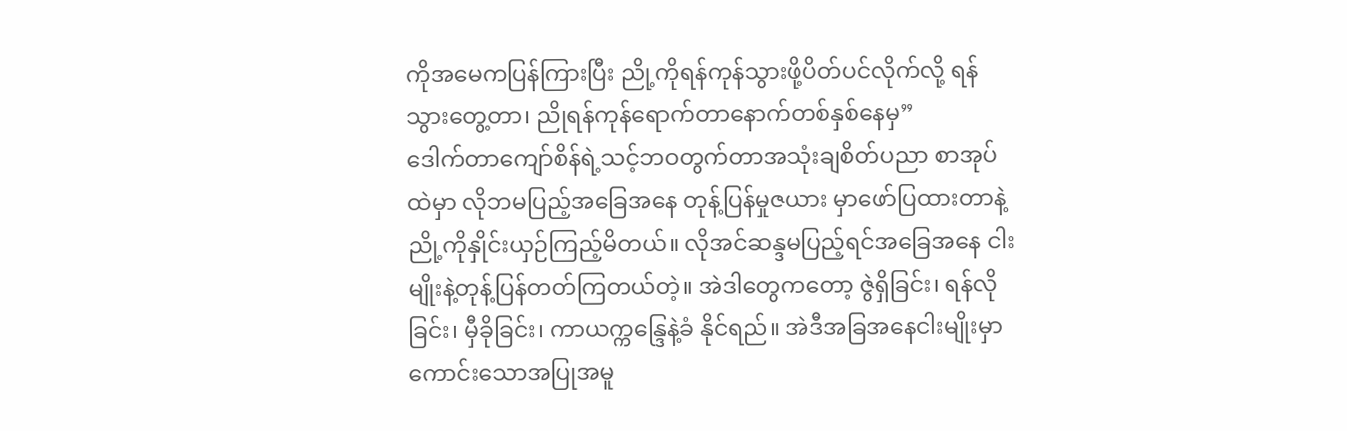ကိုအမေကပြန်ကြားပြီး ညို့ကိုရန်ကုန်သွားဖို့ပိတ်ပင်လိုက်လို့ ရန်သွားတွေ့တာ၊ ညိုရန်ကုန်ရောက်တာနောက်တစ်နှစ်နေမှ”
ဒေါက်တာကျော်စိန်ရဲ့သင့်ဘဝတွက်တာအသုံးချစိတ်ပညာ စာအုပ်ထဲမှာ လိုဘမပြည့်အခြေအနေ တုန့်ပြန်မှုဇယား မှာဖော်ပြထားတာနဲ့ညို့ကိုနှိုင်းယှဉ်ကြည့်မိတယ်။ လိုအင်ဆန္ဒမပြည့်ရင်အခြေအနေ ငါးမျိုးနဲ့တုန့်ပြန်တတ်ကြတယ်တဲ့။ အဲဒါတွေကတော့ ဇွဲရှိခြင်း၊ ရန်လိုခြင်း၊ မှီခိုခြင်း၊ ကာယက္ကန္ဒြေနဲ့ခံ နိုင်ရည်။ အဲဒီအခြအနေငါးမျိုးမှာ ကောင်းသောအပြုအမူ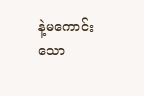နဲ့မကောင်းသော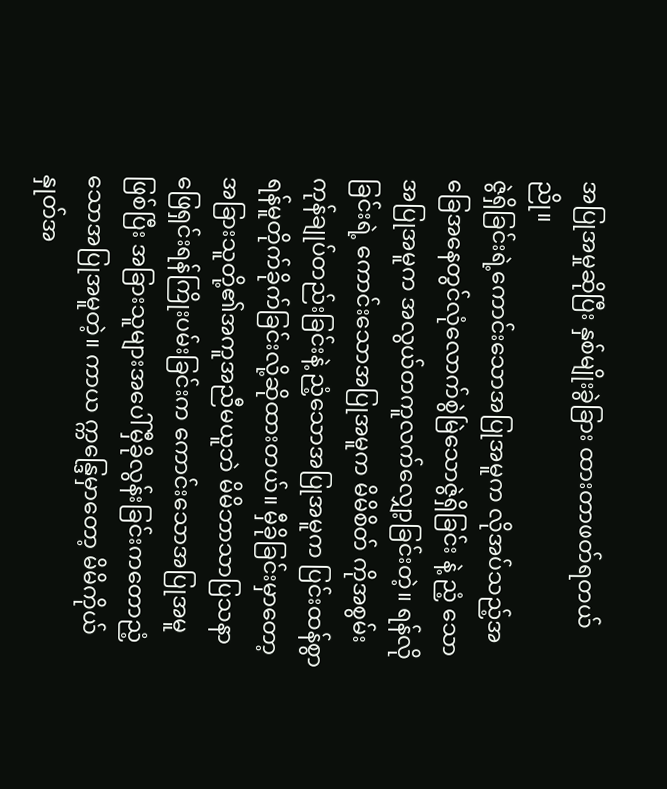အပြုအမှုဆိုပြီး နှစ်မျိုးခွဲခြား ထားတာဖတ်ရတယ်ညို။
ဇွဲရှိခြင်းရဲ့ကောင်းသောအပြုအမူက လိုအပ်သည့်အခြေအနေတွင်လုံလောက်စွဲမြဲသောဇွဲရှိခြင်း နဲ့ ညံ့ သောအပြုအမူက အလွယ်တကူလက်လျှော့ခြင်းတဲ့။ ရန်လိုခြင်းရဲ့ ကောင်းသောအပြုအမူက မိမိစိတ် ကိုအစွမ်းကုန်ချုပ်တည်းခြင်းနဲ့ ညံ့သောအပြုအမူက ပြင်းထန်စွာရန်မူတိုက်ခိုက်ခြင်းလို့ဆိုထားတယ်။ မှီခိုခြင်းမှာတော့ အခြားသူတို့၏အကူအညီမယူဘဲ မိမိဘာသာပြသနာဖြေရှင်းရန်ကြိုးပမ်းခြင်းက ကောင်းသောအပြုအမူဖြစ်ပြီး အခြားသူများအပေါ်မှီခိုလွန်းခြင်းကတောညံ့သောအပြုအမူတဲ့။ ကာယ က္ကန္ဒြေမှာတော့ မိမိကိုယ်နှုတ်အ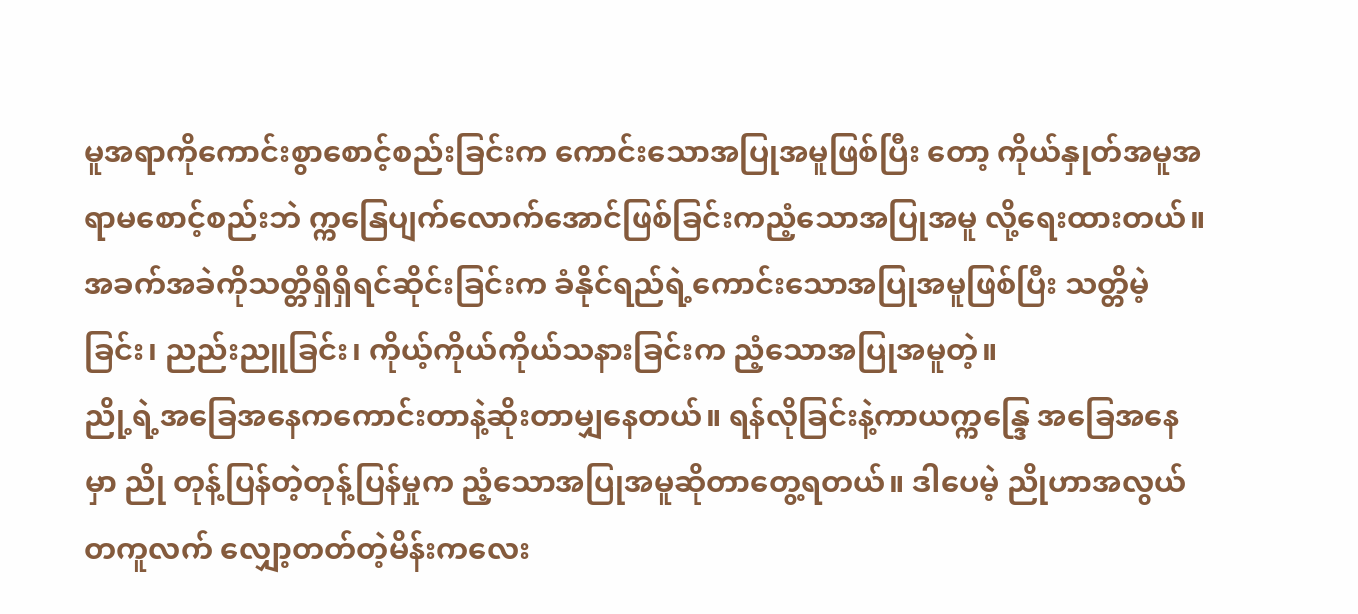မူအရာကိုကောင်းစွာစောင့်စည်းခြင်းက ကောင်းသောအပြုအမူဖြစ်ပြီး တော့ ကိုယ်နှုတ်အမူအရာမစောင့်စည်းဘဲ က္ကနြေပျက်လောက်အောင်ဖြစ်ခြင်းကညံ့သောအပြုအမူ လို့ရေးထားတယ်။ အခက်အခဲကိုသတ္တိရှိရှိရင်ဆိုင်းခြင်းက ခံနိုင်ရည်ရဲ့ကောင်းသောအပြုအမူဖြစ်ပြီး သတ္တိမဲ့ခြင်း၊ ညည်းညူခြင်း၊ ကိုယ့်ကိုယ်ကိုယ်သနားခြင်းက ညံ့သောအပြုအမူတဲ့။
ညို့ရဲ့အခြေအနေကကောင်းတာနဲ့ဆိုးတာမျှနေတယ်။ ရန်လိုခြင်းနဲ့ကာယက္ကန္ဒြေ အခြေအနေမှာ ညို တုန့်ပြန်တဲ့တုန့်ပြန်မှုက ညံ့သောအပြုအမူဆိုတာတွေ့ရတယ်။ ဒါပေမဲ့ ညိုဟာအလွယ်တကူလက် လျှော့တတ်တဲ့မိန်းကလေး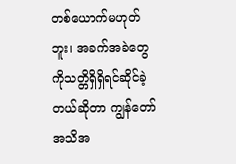တစ်ယောက်မဟုတ်ဘူး၊ အခက်အခဲတွေကိုသတ္တိရှိရှိရင်ဆိုင်ခဲ့တယ်ဆိုတာ ကျွန်တော်အသိအ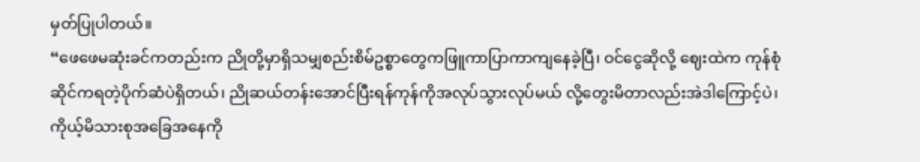မှတ်ပြုပါတယ်။
“ဖေဖေမဆုံးခင်ကတည်းက ညိုတို့မှာရှိသမျှစည်းစိမ်ဥစ္စာတွေကဖြူကာပြာကာကျနေခဲ့ပြီ၊ ဝင်ငွေဆိုလို့ ဈေးထဲက ကုန်စုံဆိုင်ကရတဲ့ပိုက်ဆံပဲရှိတယ်၊ ညိုဆယ်တန်းအောင်ပြီးရန်ကုန်ကိုအလုပ်သွားလုပ်မယ် လို့တွေးမိတာလည်းအဲဒါကြောင့်ပဲ၊ ကိုယ့်မိသားစုအခြေအနေကို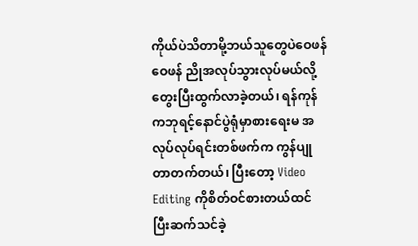ကိုယ်ပဲသိတာမို့ဘယ်သူတွေပဲဝေဖန် ဝေဖန် ညိုအလုပ်သွားလုပ်မယ်လို့တွေးပြီးထွက်လာခဲ့တယ်၊ ရန်ကုန်ကဘုရင့်နောင်ပွဲရုံမှာစားရေးမ အလုပ်လုပ်ရင်းတစ်ဖက်က ကွန်ပျုတာတက်တယ်၊ ပြီးတော့ Video Editing ကိုစိတ်ဝင်စားတယ်ထင် ပြီးဆက်သင်ခဲ့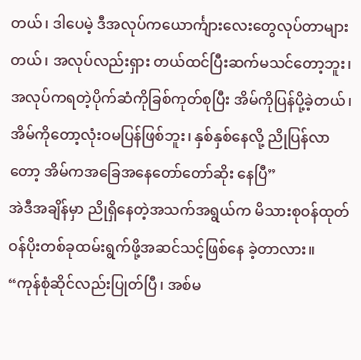တယ်၊ ဒါပေမဲ့ ဒီအလုပ်ကယောင်္ကျားလေးတွေလုပ်တာများတယ်၊ အလုပ်လည်းရှား တယ်ထင်ပြီးဆက်မသင်တော့ဘူး၊ အလုပ်ကရတဲ့ပိုက်ဆံကိုခြစ်ကုတ်စုပြီး အိမ်ကိုပြန်ပို့ခဲ့တယ်၊ အိမ်ကိုတော့လုံးဝမပြန်ဖြစ်ဘူး၊ နှစ်နှစ်နေလို့ ညိုပြန်လာတော့ အိမ်ကအခြေအနေတော်တော်ဆိုး နေပြီ”
အဲဒီအချိန်မှာ ညိုရှိနေတဲ့အသက်အရွယ်က မိသားစုဝန်ထုတ်ဝန်ပိုးတစ်ခုထမ်းရွက်ဖို့အဆင်သင့်ဖြစ်နေ ခဲ့တာလား။
“ကုန်စုံဆိုင်လည်းပြုတ်ပြီ၊ အစ်မ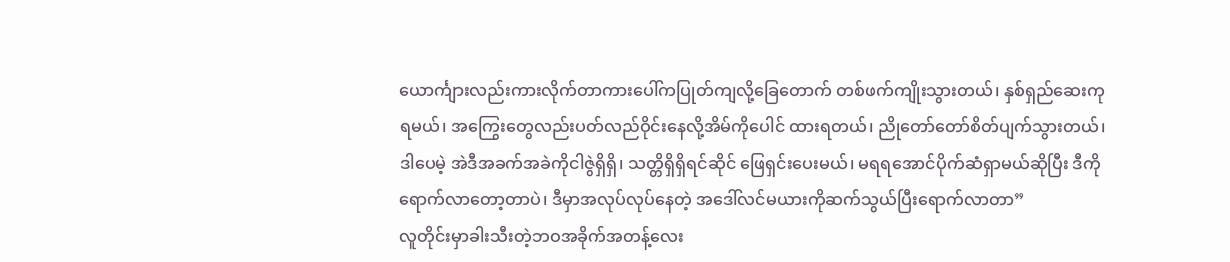ယောင်္ကျားလည်းကားလိုက်တာကားပေါ်ကပြုတ်ကျလို့ခြေတောက် တစ်ဖက်ကျိုးသွားတယ်၊ နှစ်ရှည်ဆေးကုရမယ်၊ အကြွေးတွေလည်းပတ်လည်ဝိုင်းနေလို့အိမ်ကိုပေါင် ထားရတယ်၊ ညိုတော်တော်စိတ်ပျက်သွားတယ်၊ ဒါပေမဲ့ အဲဒီအခက်အခဲကိုငါဇွဲရှိရှိ၊ သတ္တိရှိရှိရင်ဆိုင် ဖြေရှင်းပေးမယ်၊ မရရအောင်ပိုက်ဆံရှာမယ်ဆိုပြီး ဒီကိုရောက်လာတော့တာပဲ၊ ဒီမှာအလုပ်လုပ်နေတဲ့ အဒေါ်လင်မယားကိုဆက်သွယ်ပြီးရောက်လာတာ”
လူတိုင်းမှာခါးသီးတဲ့ဘဝအခိုက်အတန့်လေး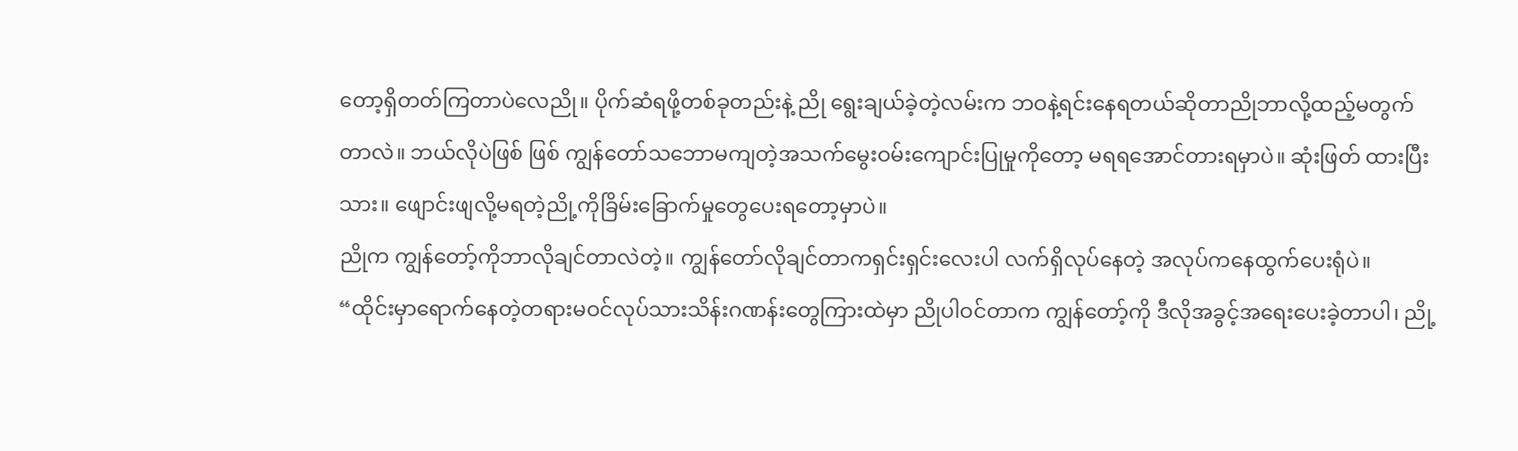တော့ရှိတတ်ကြတာပဲလေညို။ ပိုက်ဆံရဖို့တစ်ခုတည်းနဲ့ ညို ရွေးချယ်ခဲ့တဲ့လမ်းက ဘဝနဲ့ရင်းနေရတယ်ဆိုတာညိုဘာလို့ထည့်မတွက်တာလဲ။ ဘယ်လိုပဲဖြစ် ဖြစ် ကျွန်တော်သဘောမကျတဲ့အသက်မွေးဝမ်းကျောင်းပြုမှုကိုတော့ မရရအောင်တားရမှာပဲ။ ဆုံးဖြတ် ထားပြီးသား။ ဖျောင်းဖျလို့မရတဲ့ညို့ကိုခြိမ်းခြောက်မှုတွေပေးရတော့မှာပဲ။
ညိုက ကျွန်တော့်ကိုဘာလိုချင်တာလဲတဲ့။ ကျွန်တော်လိုချင်တာကရှင်းရှင်းလေးပါ လက်ရှိလုပ်နေတဲ့ အလုပ်ကနေထွက်ပေးရုံပဲ။
“ထိုင်းမှာရောက်နေတဲ့တရားမဝင်လုပ်သားသိန်းဂဏန်းတွေကြားထဲမှာ ညိုပါဝင်တာက ကျွန်တော့်ကို ဒီလိုအခွင့်အရေးပေးခဲ့တာပါ၊ ညို့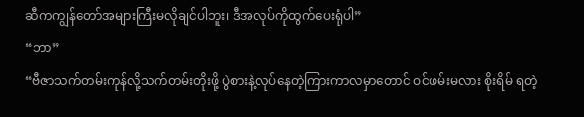ဆီကကျွန်တော်အများကြီးမလိုချင်ပါဘူး၊ ဒီအလုပ်ကိုထွက်ပေးရုံပါ”
“ဘာ”
“ဗီဇာသက်တမ်းကုန်လို့သက်တမ်းတိုးဖို့ ပွဲစားနဲ့လုပ်နေတဲ့ကြားကာလမှာတောင် ဝင်ဖမ်းမလား စိုးရိမ် ရတဲ့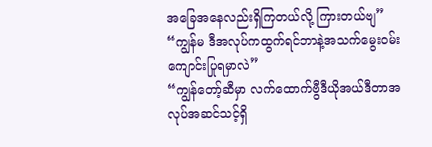အခြေအနေလည်းရှိကြတယ်လို့ ကြားတယ်ဗျ”
“ကျွန်မ ဒီအလုပ်ကထွက်ရင်ဘာနဲ့အသက်မွေးဝမ်းကျောင်းပြုရမှာလဲ”
“ကျွန်တော့်ဆီမှာ လက်ထောက်ဗွီဒီယိုအယ်ဒီတာအလုပ်အဆင်သင့်ရှိ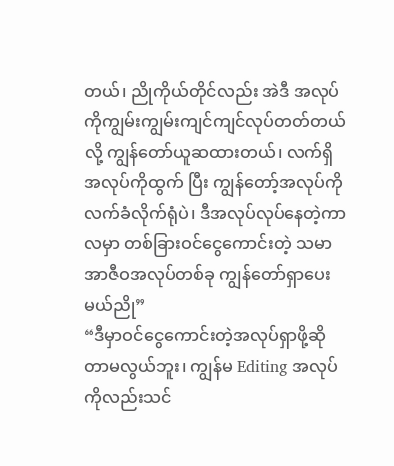တယ်၊ ညိုကိုယ်တိုင်လည်း အဲဒီ အလုပ်ကိုကျွမ်းကျွမ်းကျင်ကျင်လုပ်တတ်တယ်လို့ ကျွန်တော်ယူဆထားတယ်၊ လက်ရှိအလုပ်ကိုထွက် ပြီး ကျွန်တော့်အလုပ်ကိုလက်ခံလိုက်ရုံပဲ၊ ဒီအလုပ်လုပ်နေတဲ့ကာလမှာ တစ်ခြားဝင်ငွေကောင်းတဲ့ သမာအာဇီဝအလုပ်တစ်ခု ကျွန်တော်ရှာပေးမယ်ညို”
“ဒီမှာဝင်ငွေကောင်းတဲ့အလုပ်ရှာဖို့ဆိုတာမလွယ်ဘူး၊ ကျွန်မ Editing အလုပ်ကိုလည်းသင်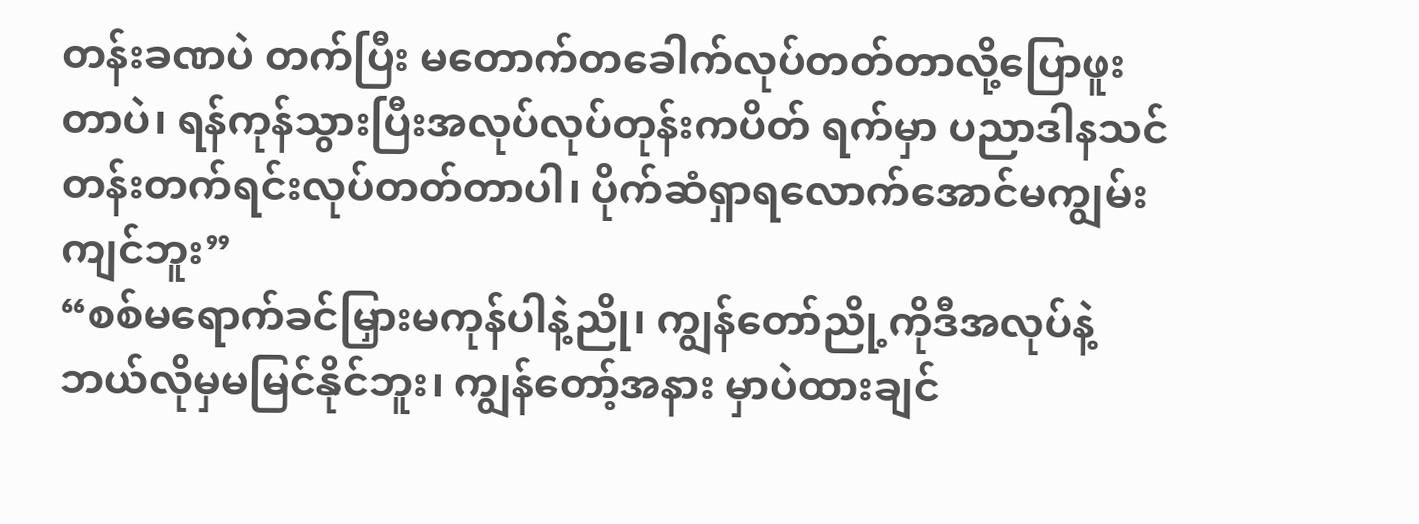တန်းခဏပဲ တက်ပြီး မတောက်တခေါက်လုပ်တတ်တာလို့ပြောဖူးတာပဲ၊ ရန်ကုန်သွားပြီးအလုပ်လုပ်တုန်းကပိတ် ရက်မှာ ပညာဒါနသင်တန်းတက်ရင်းလုပ်တတ်တာပါ၊ ပိုက်ဆံရှာရလောက်အောင်မကျွမ်းကျင်ဘူး”
“စစ်မရောက်ခင်မြှားမကုန်ပါနဲ့ညို၊ ကျွန်တော်ညို့ကိုဒီအလုပ်နဲ့ဘယ်လိုမှမမြင်နိုင်ဘူး၊ ကျွန်တော့်အနား မှာပဲထားချင်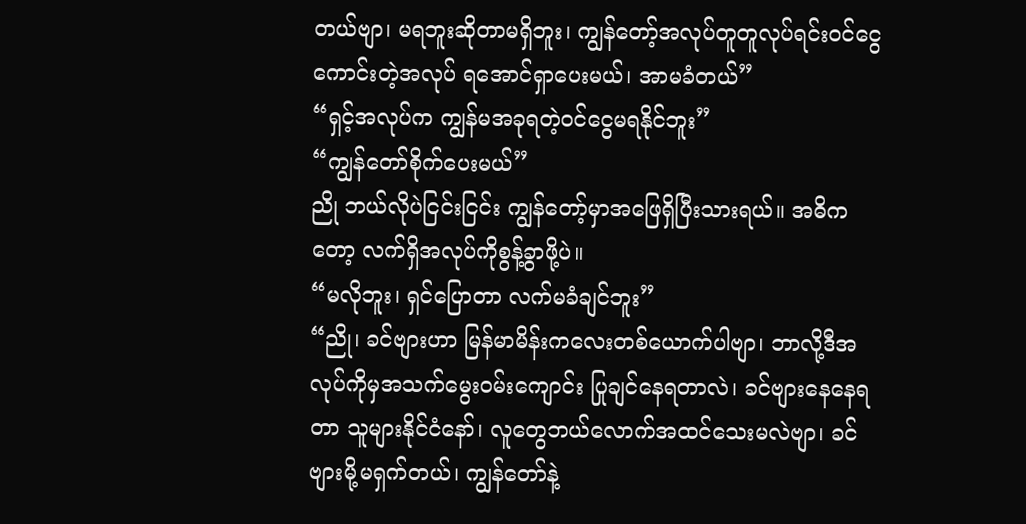တယ်ဗျာ၊ မရဘူးဆိုတာမရှိဘူး၊ ကျွန်တော့်အလုပ်တူတူလုပ်ရင်းဝင်ငွေကောင်းတဲ့အလုပ် ရအောင်ရှာပေးမယ်၊ အာမခံတယ်”
“ရှင့်အလုပ်က ကျွန်မအခုရတဲ့ဝင်ငွေမရနိုင်ဘူး”
“ကျွန်တော်စိုက်ပေးမယ်”
ညို ဘယ်လိုပဲငြင်းငြင်း ကျွန်တော့်မှာအဖြေရှိပြီးသားရယ်။ အဓိကတော့ လက်ရှိအလုပ်ကိုစွန့်ခွာဖို့ပဲ။
“မလိုဘူး၊ ရှင်ပြောတာ လက်မခံချင်ဘူး”
“ညို၊ ခင်ဗျားဟာ မြန်မာမိန်းကလေးတစ်ယောက်ပါဗျာ၊ ဘာလို့ဒီအလုပ်ကိုမှအသက်မွေးဝမ်းကျောင်း ပြုချင်နေရတာလဲ၊ ခင်ဗျားနေနေရတာ သူများနိုင်ငံနော်၊ လူတွေဘယ်လောက်အထင်သေးမလဲဗျာ၊ ခင်ဗျားမို့မရှက်တယ်၊ ကျွန်တော်နဲ့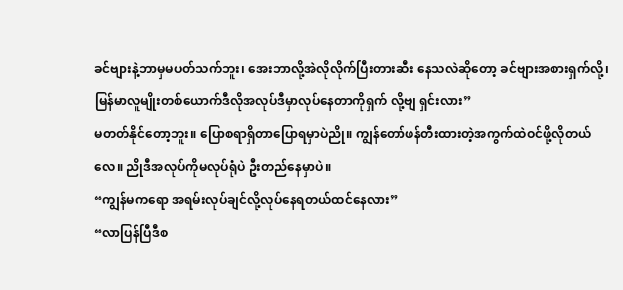ခင်ဗျားနဲ့ဘာမှမပတ်သက်ဘူး၊ အေးဘာလို့အဲလိုလိုက်ပြီးတားဆီး နေသလဲဆိုတော့ ခင်ဗျားအစားရှက်လို့၊ မြန်မာလူမျိုးတစ်ယောက်ဒီလိုအလုပ်ဒီမှာလုပ်နေတာကိုရှက် လို့ဗျ ရှင်းလား”
မတတ်နိုင်တော့ဘူး။ ပြောစရာရှိတာပြောရမှာပဲညို။ ကျွန်တော်ဖန်တီးထားတဲ့အကွက်ထဲဝင်ဖို့လိုတယ် လေ။ ညိုဒီအလုပ်ကိုမလုပ်ရုံပဲ ဦးတည်နေမှာပဲ။
“ကျွန်မကရော အရမ်းလုပ်ချင်လို့လုပ်နေရတယ်ထင်နေလား”
“လာပြန်ပြီဒီစ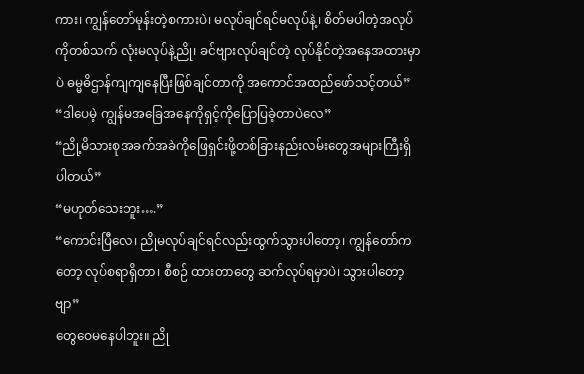ကား၊ ကျွန်တော်မုန်းတဲ့စကားပဲ၊ မလုပ်ချင်ရင်မလုပ်နဲ့၊ စိတ်မပါတဲ့အလုပ်ကိုတစ်သက် လုံးမလုပ်နဲ့ညို၊ ခင်ဗျားလုပ်ချင်တဲ့ လုပ်နိုင်တဲ့အနေအထားမှာပဲ ဓမ္မဓိဌာန်ကျကျနေပြီးဖြစ်ချင်တာကို အကောင်အထည်ဖော်သင့်တယ်”
“ဒါပေမဲ့ ကျွန်မအခြေအနေကိုရှင့်ကိုပြောပြခဲ့တာပဲလေ”
“ညို့မိသားစုအခက်အခဲကိုဖြေရှင်းဖို့တစ်ခြားနည်းလမ်းတွေအများကြီးရှိပါတယ်”
“မဟုတ်သေးဘူး….”
“ကောင်းပြီလေ၊ ညိုမလုပ်ချင်ရင်လည်းထွက်သွားပါတော့၊ ကျွန်တော်ကတော့ လုပ်စရာရှိတာ၊ စီစဉ် ထားတာတွေ ဆက်လုပ်ရမှာပဲ၊ သွားပါတော့ဗျာ”
တွေဝေမနေပါဘူး။ ညို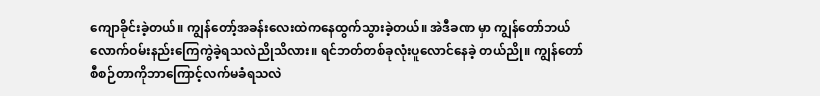ကျောခိုင်းခဲ့တယ်။ ကျွန်တော့်အခန်းလေးထဲကနေထွက်သွားခဲ့တယ်။ အဲဒီခဏ မှာ ကျွန်တော်ဘယ်လောက်ဝမ်းနည်းကြေကွဲခဲ့ရသလဲညိုသိလား။ ရင်ဘတ်တစ်ခုလုံးပူလောင်နေခဲ့ တယ်ညို။ ကျွန်တော်စီစဉ်တာကိုဘာကြောင့်လက်မခံရသလဲ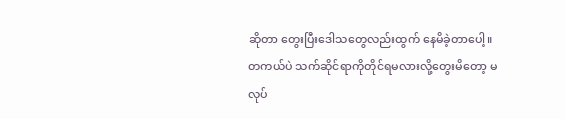ဆိုတာ တွေးပြီးဒေါသတွေလည်းထွက် နေမိခဲ့တာပေါ့။
တကယ်ပဲ သက်ဆိုင်ရာကိုတိုင်ရမလားလို့တွေးမိတော့ မလုပ်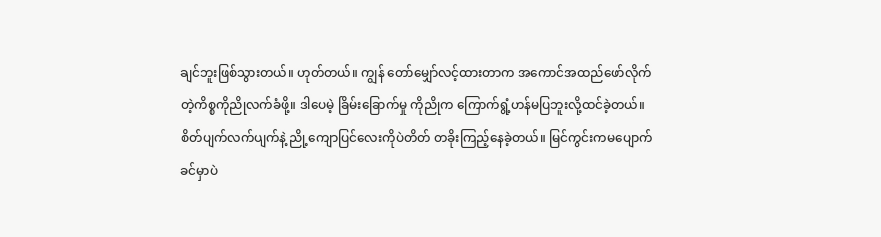ချင်ဘူးဖြစ်သွားတယ်။ ဟုတ်တယ်။ ကျွန် တော်မျှော်လင့်ထားတာက အကောင်အထည်ဖော်လိုက်တဲ့ကိစ္စကိုညိုလက်ခံဖို့။ ဒါပေမဲ့ ခြိမ်းခြောက်မှု ကိုညိုက ကြောက်ရွံ့ဟန်မပြဘူးလို့ထင်ခဲ့တယ်။ စိတ်ပျက်လက်ပျက်နဲ့ ညို့ကျောပြင်လေးကိုပဲတိတ် တခိုးကြည့်နေခဲ့တယ်။ မြင်ကွင်းကမပျောက်ခင်မှာပဲ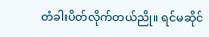တံခါးပိတ်လိုက်တယ်ညို။ ရင်မဆိုင်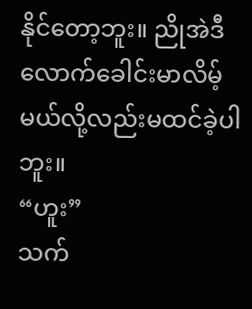နိုင်တော့ဘူး။ ညိုအဲဒီလောက်ခေါင်းမာလိမ့်မယ်လို့လည်းမထင်ခဲ့ပါဘူး။
“ဟူး”
သက်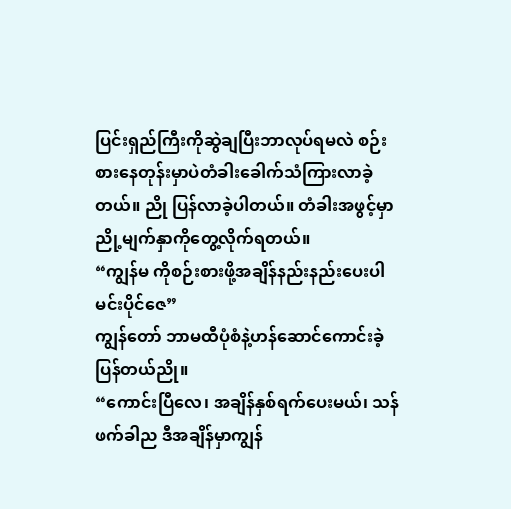ပြင်းရှည်ကြီးကိုဆွဲချပြီးဘာလုပ်ရမလဲ စဉ်းစားနေတုန်းမှာပဲတံခါးခေါက်သံကြားလာခဲ့တယ်။ ညို ပြန်လာခဲ့ပါတယ်။ တံခါးအဖွင့်မှာ ညို့မျက်နှာကိုတွေ့လိုက်ရတယ်။
“ကျွန်မ ကိုစဉ်းစားဖို့အချိန်နည်းနည်းပေးပါ မင်းပိုင်ဇေ”
ကျွန်တော် ဘာမထီပုံစံနဲ့ဟန်ဆောင်ကောင်းခဲ့ပြန်တယ်ညို။
“ကောင်းပြီလေ၊ အချိန်နှစ်ရက်ပေးမယ်၊ သန်ဖက်ခါည ဒီအချိန်မှာကျွန်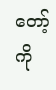တော့်ကို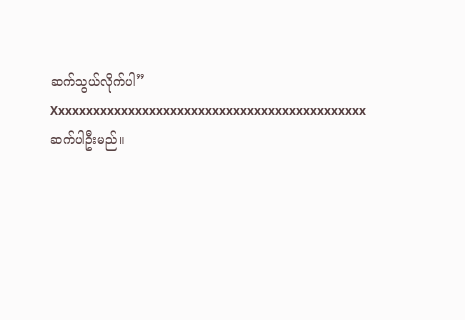ဆက်သွယ်လိုက်ပါ”
Xxxxxxxxxxxxxxxxxxxxxxxxxxxxxxxxxxxxxxxxxxxxx
ဆက်ပါဦးမည်။